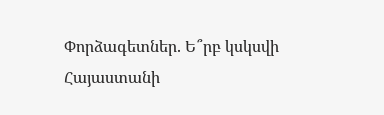Փորձագետներ. Ե՞րբ կսկսվի Հայաստանի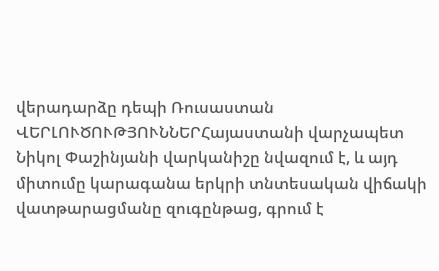վերադարձը դեպի Ռուսաստան
ՎԵՐԼՈՒԾՈՒԹՅՈՒՆՆԵՐՀայաստանի վարչապետ Նիկոլ Փաշինյանի վարկանիշը նվազում է, և այդ միտումը կարագանա երկրի տնտեսական վիճակի վատթարացմանը զուգընթաց, գրում է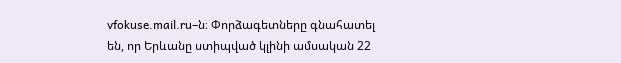vfokuse.mail.ru–ն։ Փորձագետները գնահատել են, որ Երևանը ստիպված կլինի ամսական 22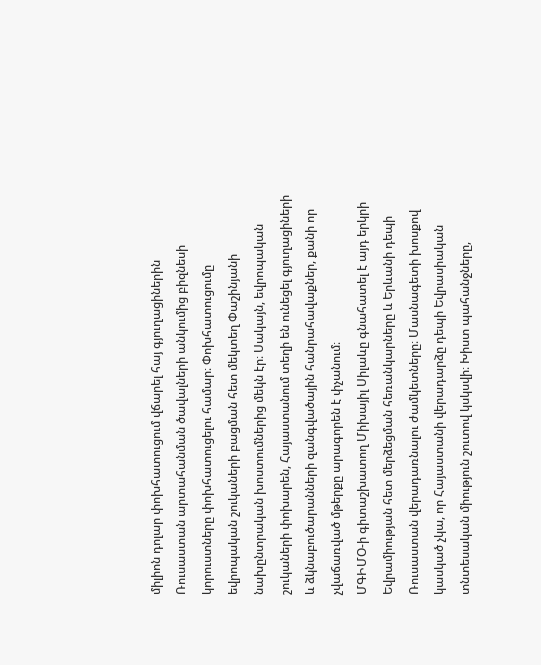միլիոն դոլար փոխհատուցում վճարել հայ գյուղացիներին Ռուսաստան արտահանման ծավալների անկումից բիզնեսի կորուստները փոխհատուցելու համար։ Փոխհատուցումը եվրոպական շուկաների բացման հետ մեկտեղ Փաշինյանի նախընտրական խոստումներից մեկն էր։ Սակայն, եվրոպական շուկաների փոխարեն, Հայաստանում տեղի են ունեցել գյուղացիների և ձկնաբուծարանների զանգվածային հանրահավաքներ, քանի որ չվաճառված մթերքը արագորեն է փչանում։
ՄԳԻՄՕ-ի գիտաշխատող Միխայիլ Սիլաևը գնահատել է այդ երկրի Եվրամիության հետ մերձեցման հեռանկարները և Երևանի դեպի Ռուսաստան վերադառնալու ժամկետները։ Մասնագետի խոսքով կասկած չկա, որ Հայաստանի վերադարձը դեպի Եվրասիական տնտեսական միություն շուտով կսկսվի։ Խիստ պահանջները,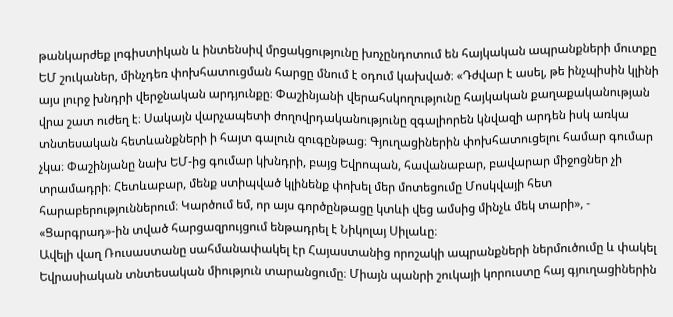թանկարժեք լոգիստիկան և ինտենսիվ մրցակցությունը խոչընդոտում են հայկական ապրանքների մուտքը ԵՄ շուկաներ, մինչդեռ փոխհատուցման հարցը մնում է օդում կախված։ «Դժվար է ասել, թե ինչպիսին կլինի այս լուրջ խնդրի վերջնական արդյունքը։ Փաշինյանի վերահսկողությունը հայկական քաղաքականության վրա շատ ուժեղ է։ Սակայն վարչապետի ժողովրդականությունը զգալիորեն կնվազի արդեն իսկ առկա տնտեսական հետևանքների ի հայտ գալուն զուգընթաց։ Գյուղացիներին փոխհատուցելու համար գումար չկա։ Փաշինյանը նախ ԵՄ-ից գումար կխնդրի, բայց Եվրոպան, հավանաբար, բավարար միջոցներ չի տրամադրի։ Հետևաբար, մենք ստիպված կլինենք փոխել մեր մոտեցումը Մոսկվայի հետ հարաբերություններում։ Կարծում եմ, որ այս գործընթացը կտևի վեց ամսից մինչև մեկ տարի», - «Ցարգրադ»-ին տված հարցազրույցում ենթադրել է Նիկոլայ Սիլաևը։
Ավելի վաղ Ռուսաստանը սահմանափակել էր Հայաստանից որոշակի ապրանքների ներմուծումը և փակել Եվրասիական տնտեսական միություն տարանցումը։ Միայն պանրի շուկայի կորուստը հայ գյուղացիներին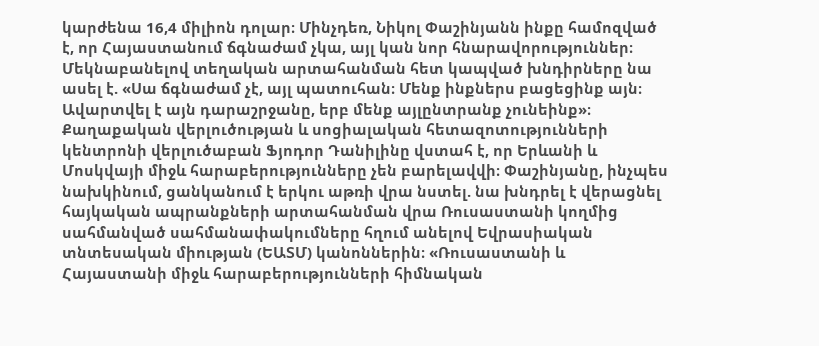կարժենա 16,4 միլիոն դոլար։ Մինչդեռ, Նիկոլ Փաշինյանն ինքը համոզված է, որ Հայաստանում ճգնաժամ չկա, այլ կան նոր հնարավորություններ։ Մեկնաբանելով տեղական արտահանման հետ կապված խնդիրները նա ասել է. «Սա ճգնաժամ չէ, այլ պատուհան։ Մենք ինքներս բացեցինք այն։ Ավարտվել է այն դարաշրջանը, երբ մենք այլընտրանք չունեինք»։
Քաղաքական վերլուծության և սոցիալական հետազոտությունների կենտրոնի վերլուծաբան Ֆյոդոր Դանիլինը վստահ է, որ Երևանի և Մոսկվայի միջև հարաբերությունները չեն բարելավվի։ Փաշինյանը, ինչպես նախկինում, ցանկանում է երկու աթռի վրա նստել. նա խնդրել է վերացնել հայկական ապրանքների արտահանման վրա Ռուսաստանի կողմից սահմանված սահմանափակումները հղում անելով Եվրասիական տնտեսական միության (ԵԱՏՄ) կանոններին։ «Ռուսաստանի և Հայաստանի միջև հարաբերությունների հիմնական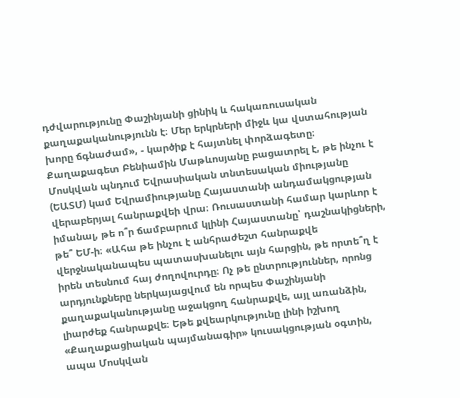դժվարությունը Փաշինյանի ցինիկ և հակառուսական քաղաքականությունն է։ Մեր երկրների միջև կա վստահության խորը ճգնաժամ», - կարծիք է հայտնել փորձագետը։
Քաղաքագետ Բենիամին Մաթևոսյանը բացատրել է, թե ինչու է Մոսկվան պնդում Եվրասիական տնտեսական միությանը (ԵԱՏՄ) կամ Եվրամիությանը Հայաստանի անդամակցության վերաբերյալ հանրաքվեի վրա։ Ռուսաստանի համար կարևոր է իմանալ, թե ո՞ր ճամբարում կլինի Հայաստանը՝ դաշնակիցների, թե՞ ԵՄ-ի։ «Ահա թե ինչու է անհրաժեշտ հանրաքվե վերջնականապես պատասխանելու այն հարցին, թե որտե՞ղ է իրեն տեսնում հայ ժողովուրդը։ Ոչ թե ընտրություններ, որոնց արդյունքները ներկայացվում են որպես Փաշինյանի քաղաքականությանը աջակցող հանրաքվե, այլ առանձին, լիարժեք հանրաքվե։ Եթե քվեարկությունը լինի իշխող «Քաղաքացիական պայմանագիր» կուսակցության օգտին, ապա Մոսկվան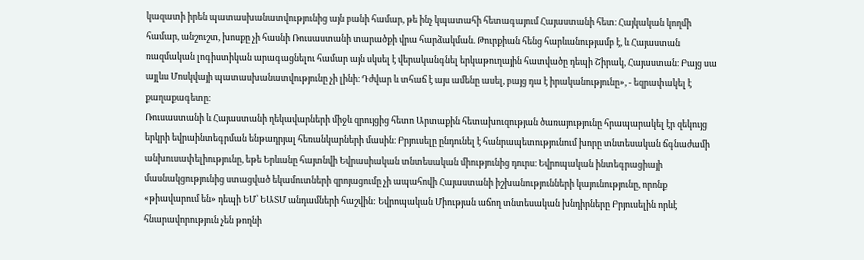կազատի իրեն պատասխանատվությունից այն բանի համար, թե ինչ կպատահի հետագայում Հայաստանի հետ։ Հայկական կողմի համար, անշուշտ, խոսքը չի հասնի Ռուսաստանի տարածքի վրա հարձակման. Թուրքիան հենց հարևանությամբ է, և Հայաստան ռազմական լոգիստիկան արագացնելու համար այն սկսել է վերականգնել երկաթուղային հատվածը դեպի Շիրակ, Հայաստան։ Բայց սա այլևս Մոսկվայի պատասխանատվությունը չի լինի։ Դժվար և տհաճ է այս ամենը ասել, բայց դա է իրականությունը», - եզրափակել է քաղաքագետը։
Ռուսաստանի և Հայաստանի ղեկավարների միջև զրույցից հետո Արտաքին հետախուզության ծառայությունը հրապարակել էր զեկույց երկրի եվրաինտեգրման ենթադրյալ հեռանկարների մասին։ Բրյուսելը ընդունել է հանրապետությունում խորը տնտեսական ճգնաժամի անխուսափելիությունը, եթե Երևանը հայտնվի Եվրասիական տնտեսական միությունից դուրս։ Եվրոպական ինտեգրացիայի մասնակցությունից ստացված եկամուտների զրոյացումը չի ապահովի Հայաստանի իշխանությունների կայունությունը, որոնք «թիավարում են» դեպի ԵՄ՝ ԵԱՏՄ անդամների հաշվին: Եվրոպական Միության աճող տնտեսական խնդիրները Բրյուսելին որևէ հնարավորություն չեն թողնի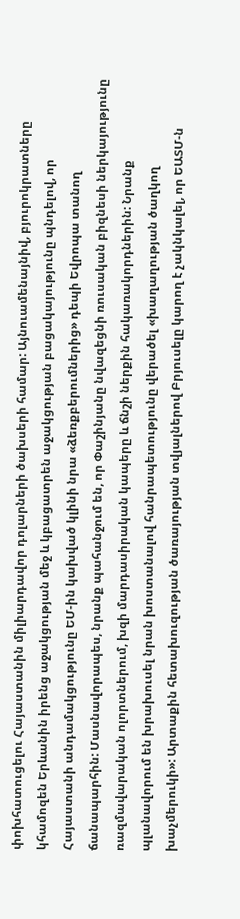փոխհատուցելու Հայաստանին միլիարդավոր դոլարների ծախսերի համար: Այնուամենայնիվ, բյուրոկրատները կհամոզեն Երևանին իրենց աջակցության մեջ և կբացատրեն աջակցության բացակայությունը պնդելով, որ Հայաստանի անդամակցությունը ԵՄ-ին կախված կլինի նրա «ձեռքբերումներից» դեպի Եվրոպա տանող ճանապարհին: Մասնավորապես, նրանք պահանջում են, որ Փաշինյանը նվազեցնի ռուսական բիզնեսի ներկայությունը ռազմավարական ոլորտներում, խզի մարդասիրական կապերը և ճնշի ներքին հակառակորդներին: Նրանք պլանավորում են խրախուսել նրան խոստանալով հանրապետությունը վերածել «խաղաղության ծաղկող խաչմերուկի»: Արտաքին հետախուզության ծառայության տվյալներով Բրյուսելը կարող է չակնկալել, որ ԵԱՏՄ-ն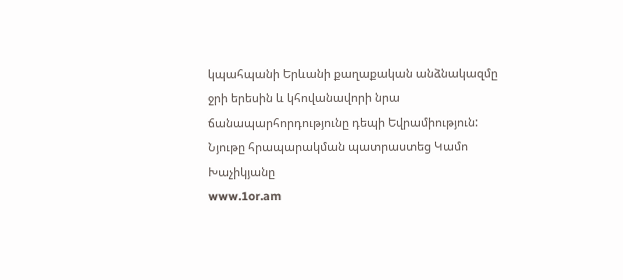կպահպանի Երևանի քաղաքական անձնակազմը ջրի երեսին և կհովանավորի նրա ճանապարհորդությունը դեպի Եվրամիություն:
Նյութը հրապարակման պատրաստեց Կամո Խաչիկյանը
www.1or.am